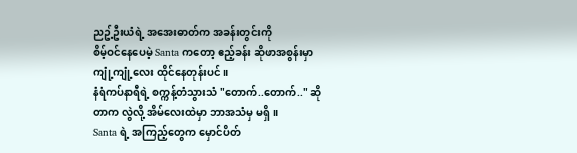ညဥ့်ဦးယံရဲ့ အအေးဓာတ်က အခန်းတွင်းကို
စိမ့်ဝင်နေပေမဲ့ Santa ကတော့ ဧည့်ခန်း ဆိုဖာအစွန်းမှာ ကျုံ့ကျုံ့လေး ထိုင်နေတုန်းပင်။
နံရံကပ်နာရီရဲ့ စက္ကန့်တံသွားသံ "တောက်..တောက်.." ဆိုတာက လွဲလို့ အိမ်လေးထဲမှာ ဘာအသံမှ မရှိ။
Santa ရဲ့ အကြည့်တွေက မှောင်ပိတ်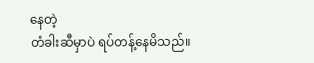နေတဲ့
တံခါးဆီမှာပဲ ရပ်တန့်နေမိသည်။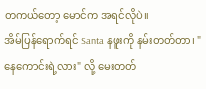တကယ်တော့ မောင်က အရင်လိုပဲ။
အိမ်ပြန်ရောက်ရင် Santa နဖူးကို နမ်းတတ်တာ၊ "နေကောင်းရဲ့လား" လို့ မေးတတ်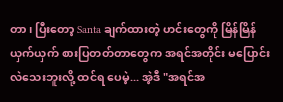တာ၊ ပြီးတော့ Santa ချက်ထားတဲ့ ဟင်းတွေကို မြိန်မြိန်ယှက်ယှက် စားပြတတ်တာတွေက အရင်အတိုင်း မပြောင်းလဲသေးဘူးလို့ ထင်ရ ပေမဲ့... အဲ့ဒီ "အရင်အ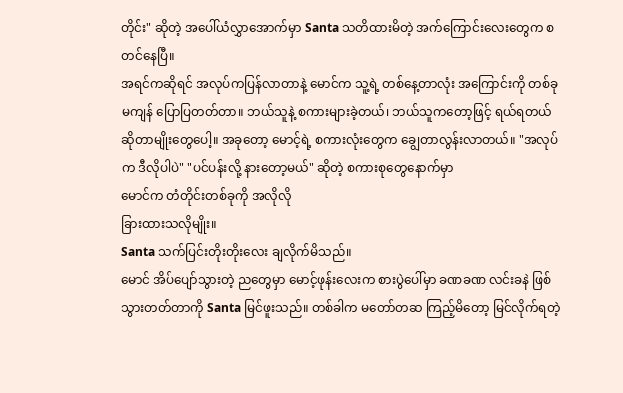တိုင်း" ဆိုတဲ့ အပေါ်ယံလွှာအောက်မှာ Santa သတိထားမိတဲ့ အက်ကြောင်းလေးတွေက စတင်နေပြီ။
အရင်ကဆိုရင် အလုပ်ကပြန်လာတာနဲ့ မောင်က သူ့ရဲ့ တစ်နေ့တာလုံး အကြောင်းကို တစ်ခုမကျန် ပြောပြတတ်တာ။ ဘယ်သူနဲ့ စကားများခဲ့တယ်၊ ဘယ်သူကတော့ဖြင့် ရယ်ရတယ်ဆိုတာမျိုးတွေပေါ့။ အခုတော့ မောင့်ရဲ့ စကားလုံးတွေက ချွေတာလွန်းလာတယ်။ "အလုပ်က ဒီလိုပါပဲ" "ပင်ပန်းလို့ နားတော့မယ်" ဆိုတဲ့ စကားစုတွေနောက်မှာ
မောင်က တံတိုင်းတစ်ခုကို အလိုလို
ခြားထားသလိုမျိုး။
Santa သက်ပြင်းတိုးတိုးလေး ချလိုက်မိသည်။
မောင် အိပ်ပျော်သွားတဲ့ ညတွေမှာ မောင့်ဖုန်းလေးက စားပွဲပေါ်မှာ ခဏခဏ လင်းခနဲ ဖြစ်သွားတတ်တာကို Santa မြင်ဖူးသည်။ တစ်ခါက မတော်တဆ ကြည့်မိတော့ မြင်လိုက်ရတဲ့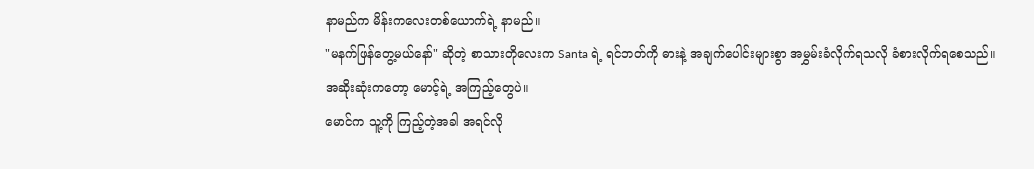နာမည်က မိန်းကလေးတစ်ယောက်ရဲ့ နာမည်။
"မနက်ဖြန်တွေ့မယ်နော်" ဆိုတဲ့ စာသားတိုလေးက Santa ရဲ့ ရင်ဘတ်ကို ဓားနဲ့ အချက်ပေါင်းများစွာ အမွှမ်းခံလိုက်ရသလို ခံစားလိုက်ရစေသည်။
အဆိုးဆုံးကတော့ မောင့်ရဲ့ အကြည့်တွေပဲ။
မောင်က သူ့ကို ကြည့်တဲ့အခါ အရင်လို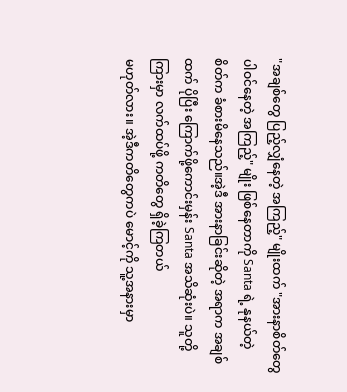"အချစ်တွေ ပြည့်လျှံနေတဲ့ အကြည့်" မျိုးထက် "အားနာစိတ်တွေ ပါဝင်နေတဲ့ အကြည့်" မျိုး ဖြစ်နေတာကို Santa ရဲ့ နုနယ်တဲ့ စိတ်က ခံစားမိနေသည်။အဲ့ဒီ အားနာခြင်းဆိုတဲ့ အရာက အချစ်ထက် ပိုပြီး ကြောက်ဖို့ကောင်းမှန်း Santa အသိဆုံးပဲ။ သူတို့ကြားမှာ လက်ထပ်ဖို့ ကတိတွေ ရှိခဲ့ကြတယ်
မဟုတ်လား။ အဲ့ဒီကတိတွေကပဲ မောင့်ကို သူ့အနားမှာ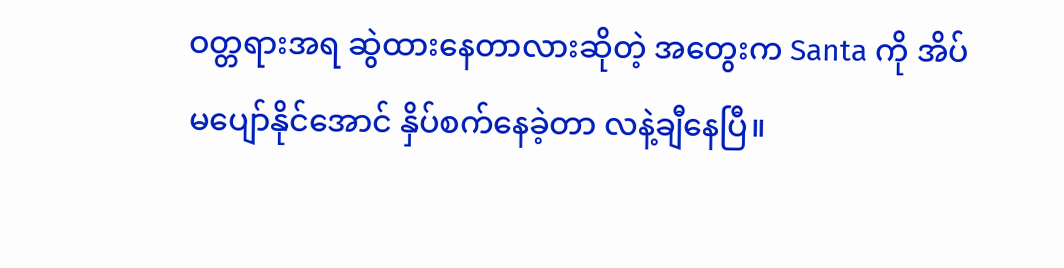ဝတ္တရားအရ ဆွဲထားနေတာလားဆိုတဲ့ အတွေးက Santa ကို အိပ်မပျော်နိုင်အောင် နှိပ်စက်နေခဲ့တာ လနဲ့ချီနေပြီ။